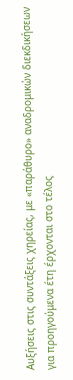Αυξήσεις στις συντάξεις χηρείας, με «παράθυρο» αναδρομικών διεκδικήσεων για προηγούμενα έτη έρχονται στο τέλος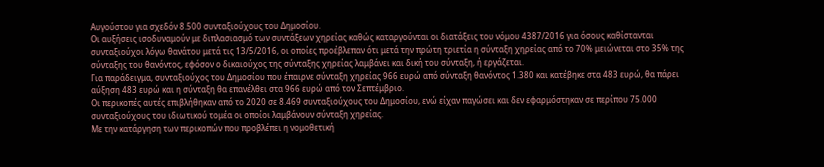Αυγούστου για σχεδόν 8.500 συνταξιούχους του Δημοσίου.
Οι αυξήσεις ισοδυναμούν με διπλασιασμό των συντάξεων χηρείας καθώς καταργούνται οι διατάξεις του νόμου 4387/2016 για όσους καθίστανται συνταξιούχοι λόγω θανάτου μετά τις 13/5/2016, οι οποίες προέβλεπαν ότι μετά την πρώτη τριετία η σύνταξη χηρείας από το 70% μειώνεται στο 35% της σύνταξης του θανόντος, εφόσον ο δικαιούχος της σύνταξης χηρείας λαμβάνει και δική του σύνταξη, ή εργάζεται.
Για παράδειγμα, συνταξιούχος του Δημοσίου που έπαιρνε σύνταξη χηρείας 966 ευρώ από σύνταξη θανόντος 1.380 και κατέβηκε στα 483 ευρώ, θα πάρει αύξηση 483 ευρώ και η σύνταξη θα επανέλθει στα 966 ευρώ από τον Σεπτέμβριο.
Οι περικοπές αυτές επιβλήθηκαν από το 2020 σε 8.469 συνταξιούχους του Δημοσίου, ενώ είχαν παγώσει και δεν εφαρμόστηκαν σε περίπου 75.000 συνταξιούχους του ιδιωτικού τομέα οι οποίοι λαμβάνουν σύνταξη χηρείας.
Με την κατάργηση των περικοπών που προβλέπει η νομοθετική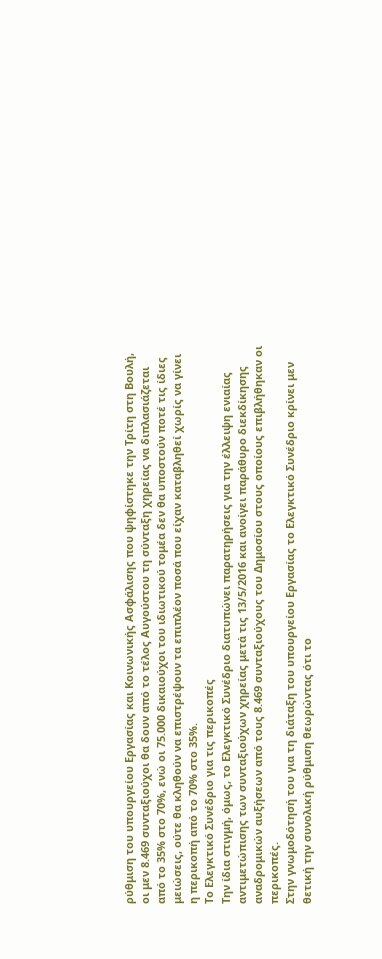ρύθμιση του υπουργείου Εργασίας και Κοινωνικής Ασφάλισης που ψηφίστηκε την Τρίτη στη Βουλή, οι μεν 8.469 συνταξιούχοι θα δουν από το τέλος Αυγούστου τη σύνταξη χηρείας να διπλασιάζεται από το 35% στο 70%, ενώ οι 75.000 δικαιούχοι του ιδιωτικού τομέα δεν θα υποστούν ποτέ τις ίδιες μειώσεις, ούτε θα κληθούν να επιστρέψουν τα επιπλέον ποσά που είχαν καταβληθεί χωρίς να γίνει η περικοπή από το 70% στο 35%.
Το Ελεγκτικό Συνέδριο για τις περικοπές
Την ίδια στιγμή, όμως, το Ελεγκτικό Συνέδριο διατυπώνει παρατηρήσεις για την έλλειψη ενιαίας αντιμετώπισης των συνταξιούχων χηρείας μετά τις 13/5/2016 και ανοίγει παράθυρο διεκδίκησης αναδρομικών αυξήσεων από τους 8.469 συνταξιούχους του Δημοσίου στους οποίους επιβλήθηκαν οι περικοπές.
Στην γνωμοδότησή του για τη διάταξη του υπουργείου Εργασίας το Ελεγκτικό Συνέδριο κρίνει μεν θετική την συνολική ρύθμιση θεωρώντας ότι το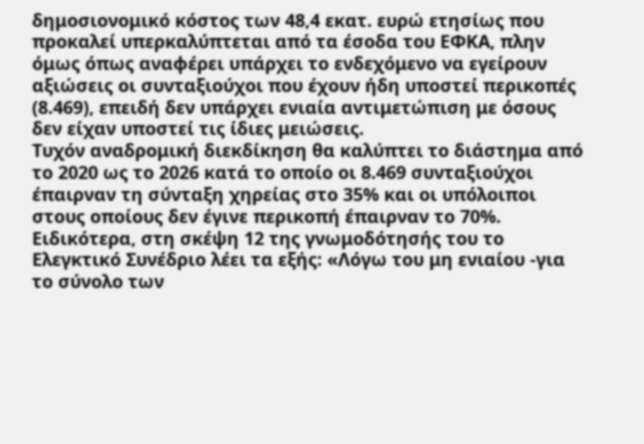δημοσιονομικό κόστος των 48,4 εκατ. ευρώ ετησίως που προκαλεί υπερκαλύπτεται από τα έσοδα του ΕΦΚΑ, πλην όμως όπως αναφέρει υπάρχει το ενδεχόμενο να εγείρουν αξιώσεις οι συνταξιούχοι που έχουν ήδη υποστεί περικοπές (8.469), επειδή δεν υπάρχει ενιαία αντιμετώπιση με όσους δεν είχαν υποστεί τις ίδιες μειώσεις.
Τυχόν αναδρομική διεκδίκηση θα καλύπτει το διάστημα από το 2020 ως το 2026 κατά το οποίο οι 8.469 συνταξιούχοι έπαιρναν τη σύνταξη χηρείας στο 35% και οι υπόλοιποι στους οποίους δεν έγινε περικοπή έπαιρναν το 70%.
Ειδικότερα, στη σκέψη 12 της γνωμοδότησής του το Ελεγκτικό Συνέδριο λέει τα εξής: «Λόγω του μη ενιαίου -για το σύνολο των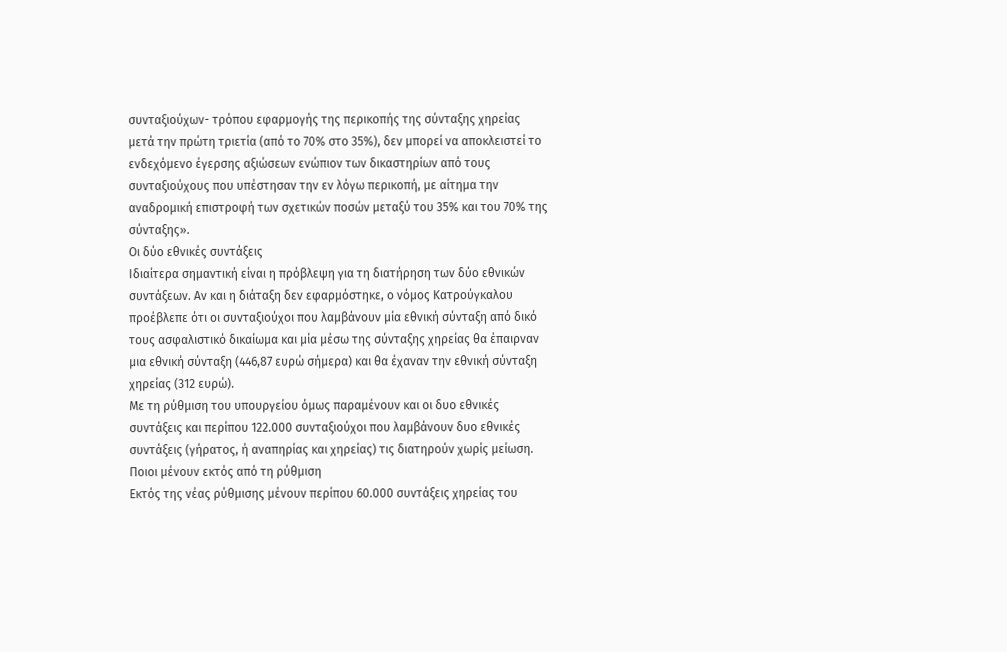συνταξιούχων- τρόπου εφαρμογής της περικοπής της σύνταξης χηρείας μετά την πρώτη τριετία (από το 70% στο 35%), δεν μπορεί να αποκλειστεί το ενδεχόμενο έγερσης αξιώσεων ενώπιον των δικαστηρίων από τους συνταξιούχους που υπέστησαν την εν λόγω περικοπή, με αίτημα την αναδρομική επιστροφή των σχετικών ποσών μεταξύ του 35% και του 70% της σύνταξης».
Οι δύο εθνικές συντάξεις
Ιδιαίτερα σημαντική είναι η πρόβλεψη για τη διατήρηση των δύο εθνικών συντάξεων. Αν και η διάταξη δεν εφαρμόστηκε, ο νόμος Κατρούγκαλου προέβλεπε ότι οι συνταξιούχοι που λαμβάνουν μία εθνική σύνταξη από δικό τους ασφαλιστικό δικαίωμα και μία μέσω της σύνταξης χηρείας θα έπαιρναν μια εθνική σύνταξη (446,87 ευρώ σήμερα) και θα έχαναν την εθνική σύνταξη χηρείας (312 ευρώ).
Με τη ρύθμιση του υπουργείου όμως παραμένουν και οι δυο εθνικές συντάξεις και περίπου 122.000 συνταξιούχοι που λαμβάνουν δυο εθνικές συντάξεις (γήρατος, ή αναπηρίας και χηρείας) τις διατηρούν χωρίς μείωση.
Ποιοι μένουν εκτός από τη ρύθμιση
Εκτός της νέας ρύθμισης μένουν περίπου 60.000 συντάξεις χηρείας του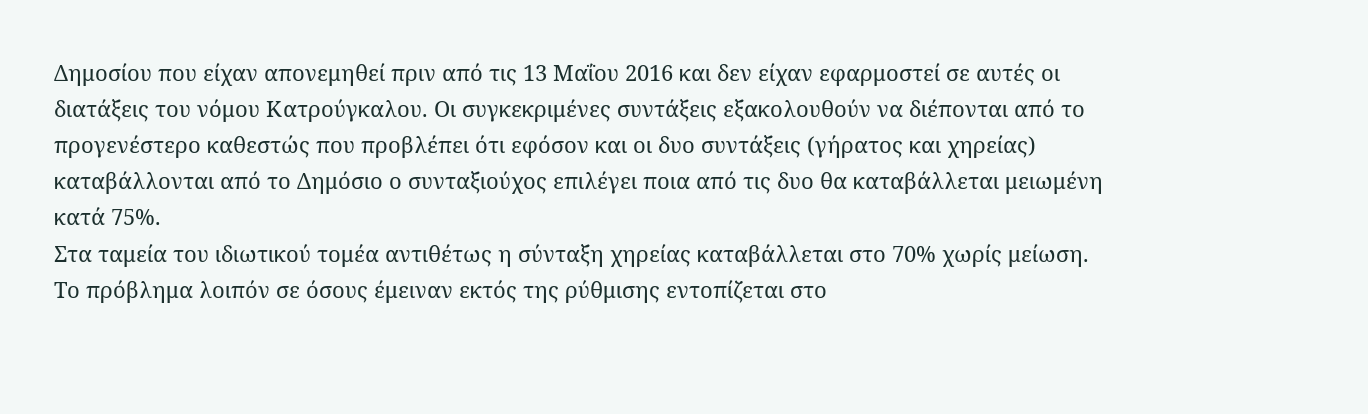Δημοσίου που είχαν απονεμηθεί πριν από τις 13 Μαΐου 2016 και δεν είχαν εφαρμοστεί σε αυτές οι διατάξεις του νόμου Κατρούγκαλου. Οι συγκεκριμένες συντάξεις εξακολουθούν να διέπονται από το προγενέστερο καθεστώς που προβλέπει ότι εφόσον και οι δυο συντάξεις (γήρατος και χηρείας) καταβάλλονται από το Δημόσιο ο συνταξιούχος επιλέγει ποια από τις δυο θα καταβάλλεται μειωμένη κατά 75%.
Στα ταμεία του ιδιωτικού τομέα αντιθέτως η σύνταξη χηρείας καταβάλλεται στο 70% χωρίς μείωση.
Το πρόβλημα λοιπόν σε όσους έμειναν εκτός της ρύθμισης εντοπίζεται στο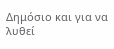Δημόσιο και για να λυθεί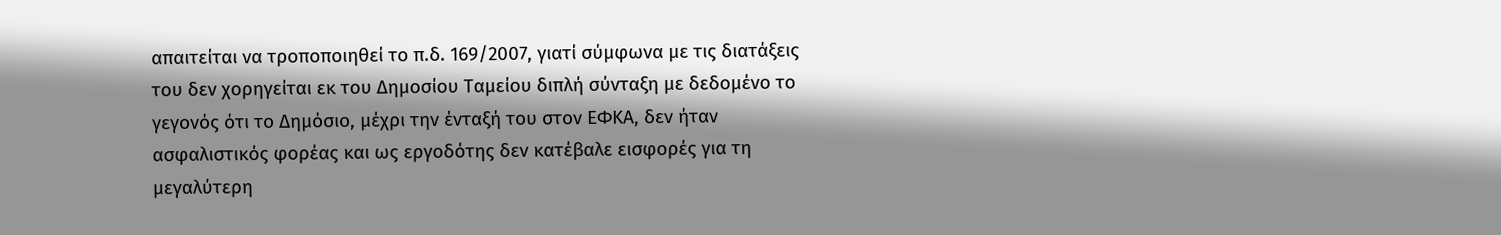απαιτείται να τροποποιηθεί το π.δ. 169/2007, γιατί σύμφωνα με τις διατάξεις του δεν χορηγείται εκ του Δημοσίου Ταμείου διπλή σύνταξη με δεδομένο το γεγονός ότι το Δημόσιο, μέχρι την ένταξή του στον ΕΦΚΑ, δεν ήταν ασφαλιστικός φορέας και ως εργοδότης δεν κατέβαλε εισφορές για τη μεγαλύτερη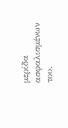μερίδα ασφαλισμένων του.